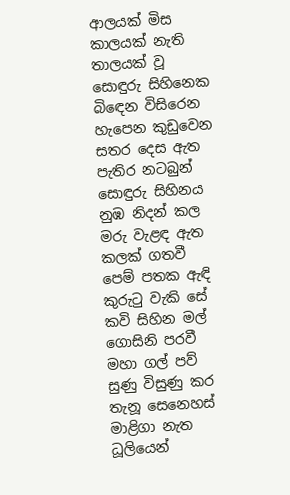ආලයක් මිස කාලයක් නැති
තාලයක් වූ සොඳුරු සිහිනෙක
බිඳෙන විසිරෙන හැපෙන කුඩුවෙන
සතර දෙස ඇත පැතිර නටබුන්
සොඳුරු සිහිනය නුඹ නිදන් කල
මරු වැළඳ ඇත කලක් ගතවී
පෙම් පතක ඇඳි කුරුටු වැකි සේ
කවි සිහින මල් ගොසිනි පරවී
මහා ගල් පව් සුණු විසුණු කර
තැනූ සෙනෙහස් මාළිගා නැත
ධූලියෙන්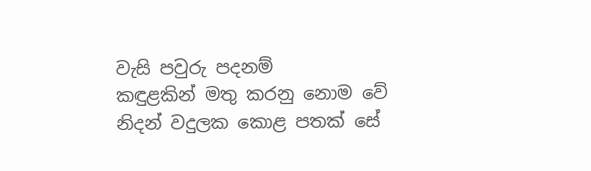වැසි පවුරු පදනම්
කඳුළකින් මතු කරනු නොම වේ
නිදන් වදුලක කොළ පතක් සේ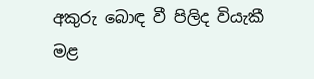අකුරු බොඳ වී පිලිද වියැකී
මළ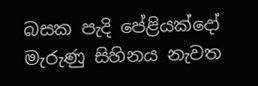බසක පැදි පේළියක්දෝ
මැරුණු සිහිනය නැවත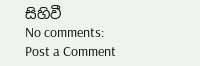සිහිවී
No comments:
Post a Comment